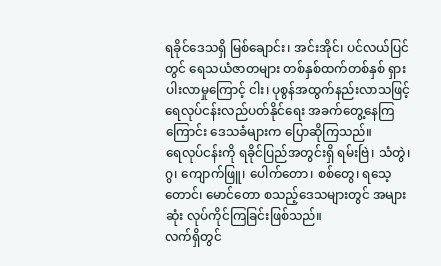ရခိုင်ဒေသရှိ မြစ်ချောင်း၊ အင်းအိုင်၊ ပင်လယ်ပြင်တွင် ရေသယံဇာတများ တစ်နှစ်ထက်တစ်နှစ် ရှားပါးလာမှုကြောင့် ငါး၊ ပုစွန်အထွက်နည်းလာသဖြင့် ရေလုပ်ငန်းလည်ပတ်နိုင်ရေး အခက်တွေ့နေကြကြောင်း ဒေသခံများက ပြောဆိုကြသည်။
ရေလုပ်ငန်းကို ရခိုင်ပြည်အတွင်းရှိ ရမ်းဗြဲ၊ သံတွဲ၊ ဂွ၊ ကျောက်ဖြူ၊ ပေါက်တော၊ စစ်တွေ၊ ရသေ့တောင်၊ မောင်တော စသည့်ဒေသများတွင် အများဆုံး လုပ်ကိုင်ကြခြင်းဖြစ်သည်။
လက်ရှိတွင်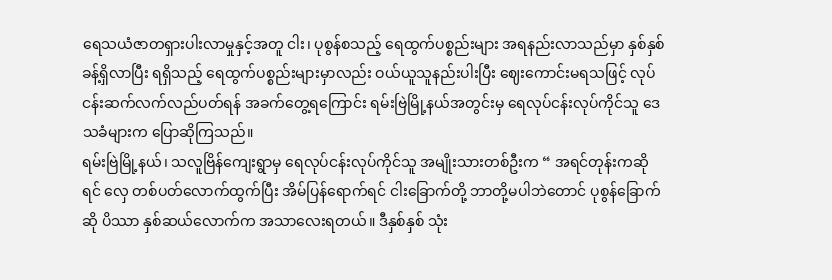ရေသယံဇာတရှားပါးလာမှုနှင့်အတူ ငါး၊ ပုစွန်စသည့် ရေထွက်ပစ္စည်းများ အရနည်းလာသည်မှာ နှစ်နှစ်ခန့်ရှိလာပြီး ရရှိသည့် ရေထွက်ပစ္စည်းများမှာလည်း ဝယ်ယူသူနည်းပါးပြီး ဈေးကောင်းမရသဖြင့် လုပ်ငန်းဆက်လက်လည်ပတ်ရန် အခက်တွေ့ရကြောင်း ရမ်းဗြဲမြို့နယ်အတွင်းမှ ရေလုပ်ငန်းလုပ်ကိုင်သူ ဒေသခံများက ပြောဆိုကြသည်။
ရမ်းဗြဲမြို့နယ်၊ သလူဗြိန်ကျေးရွာမှ ရေလုပ်ငန်းလုပ်ကိုင်သူ အမျိုးသားတစ်ဦးက “ အရင်တုန်းကဆိုရင် လှေ တစ်ပတ်လောက်ထွက်ပြီး အိမ်ပြန်ရောက်ရင် ငါးခြောက်တို့ ဘာတို့မပါဘဲတောင် ပုစွန်ခြောက်ဆို ပိဿာ နှစ်ဆယ်လောက်က အသာလေးရတယ်။ ဒီနှစ်နှစ် သုံး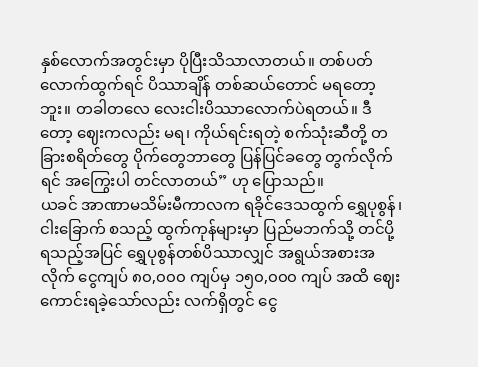နှစ်လောက်အတွင်းမှာ ပိုပြီးသိသာလာတယ်။ တစ်ပတ် လောက်ထွက်ရင် ပိဿာချိန် တစ်ဆယ်တောင် မရတော့ဘူး။ တခါတလေ လေးငါးပိဿာလောက်ပဲရတယ်။ ဒီတော့ ဈေးကလည်း မရ၊ ကိုယ်ရင်းရတဲ့ စက်သုံးဆီတို့ တခြားစရိတ်တွေ ပိုက်တွေဘာတွေ ပြန်ပြင်ခတွေ တွက်လိုက်ရင် အကြွေးပါ တင်လာတယ်” ဟု ပြောသည်။
ယခင် အာဏာမသိမ်းမီကာလက ရခိုင်ဒေသထွက် ရွှေပုစွန်၊ ငါးခြောက် စသည့် ထွက်ကုန်များမှာ ပြည်မဘက်သို့ တင်ပို့ရသည့်အပြင် ရွှေပုစွန်တစ်ပိဿာလျှင် အရွယ်အစားအလိုက် ငွေကျပ် ၈၀,၀၀၀ ကျပ်မှ ၁၅၀,၀၀၀ ကျပ် အထိ ဈေးကောင်းရခဲ့သော်လည်း လက်ရှိတွင် ငွေ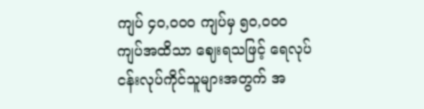ကျပ် ၄၀,၀၀၀ ကျပ်မှ ၅၀,၀၀၀ ကျပ်အထိသာ ဈေးရသဖြင့် ရေလုပ်ငန်းလုပ်ကိုင်သူများအတွက် အ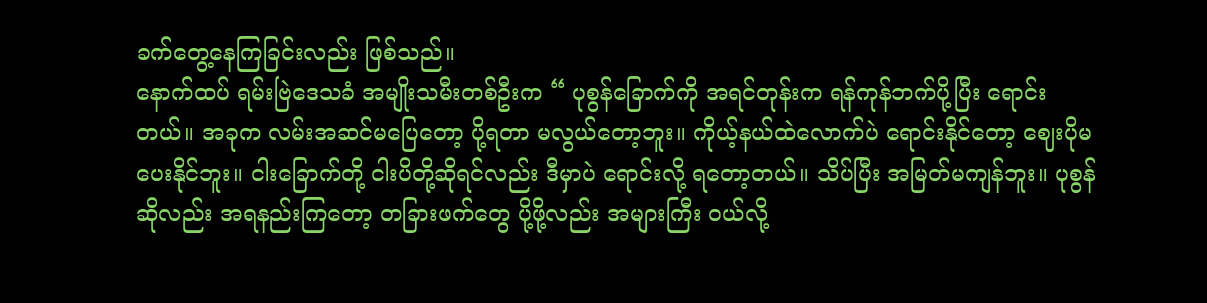ခက်တွေ့နေကြခြင်းလည်း ဖြစ်သည်။
နောက်ထပ် ရမ်းဗြဲဒေသခံ အမျိုးသမီးတစ်ဦးက “ ပုစွန်ခြောက်ကို အရင်တုန်းက ရန်ကုန်ဘက်ပို့ပြီး ရောင်းတယ်။ အခုက လမ်းအဆင်မပြေတော့ ပို့ရတာ မလွယ်တော့ဘူး။ ကိုယ့်နယ်ထဲလောက်ပဲ ရောင်းနိုင်တော့ ဈေးပိုမပေးနိုင်ဘူး။ ငါးခြောက်တို့ ငါးပိတို့ဆိုရင်လည်း ဒီမှာပဲ ရောင်းလို့ ရတော့တယ်။ သိပ်ပြီး အမြတ်မကျန်ဘူး။ ပုစွန်ဆိုလည်း အရနည်းကြတော့ တခြားဖက်တွေ ပို့ဖို့လည်း အများကြီး ဝယ်လို့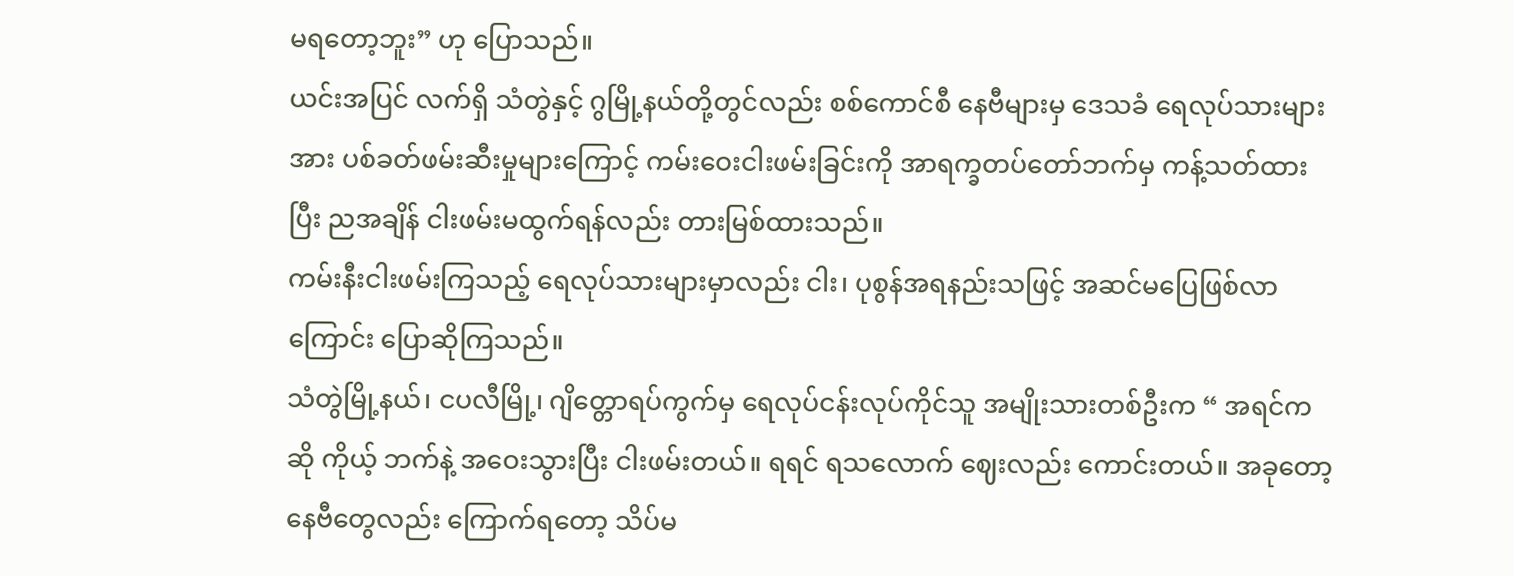မရတော့ဘူး” ဟု ပြောသည်။
ယင်းအပြင် လက်ရှိ သံတွဲနှင့် ဂွမြို့နယ်တို့တွင်လည်း စစ်ကောင်စီ နေဗီများမှ ဒေသခံ ရေလုပ်သားများအား ပစ်ခတ်ဖမ်းဆီးမှုများကြောင့် ကမ်းဝေးငါးဖမ်းခြင်းကို အာရက္ခတပ်တော်ဘက်မှ ကန့်သတ်ထားပြီး ညအချိန် ငါးဖမ်းမထွက်ရန်လည်း တားမြစ်ထားသည်။
ကမ်းနီးငါးဖမ်းကြသည့် ရေလုပ်သားများမှာလည်း ငါး၊ ပုစွန်အရနည်းသဖြင့် အဆင်မပြေဖြစ်လာကြောင်း ပြောဆိုကြသည်။
သံတွဲမြို့နယ်၊ ငပလီမြို့၊ ဂျိတ္တောရပ်ကွက်မှ ရေလုပ်ငန်းလုပ်ကိုင်သူ အမျိုးသားတစ်ဦးက “ အရင်ကဆို ကိုယ့် ဘက်နဲ့ အဝေးသွားပြီး ငါးဖမ်းတယ်။ ရရင် ရသလောက် ဈေးလည်း ကောင်းတယ်။ အခုတော့ နေဗီတွေလည်း ကြောက်ရတော့ သိပ်မ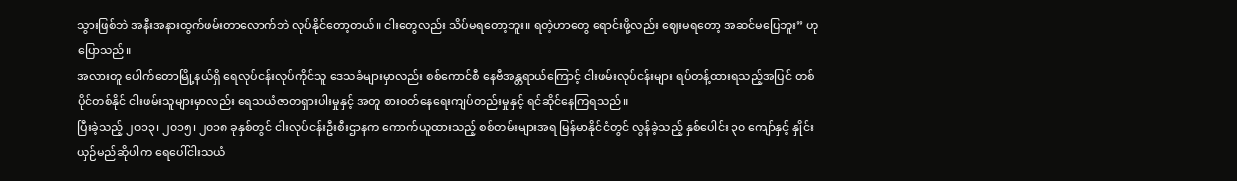သွားဖြစ်ဘဲ အနီးအနားထွက်ဖမ်းတာလောက်ဘဲ လုပ်နိုင်တော့တယ်။ ငါးတွေလည်း သိပ်မရတော့ဘူး။ ရတဲ့ဟာတွေ ရောင်းဖို့လည်း ဈေးမရတော့ အဆင်မပြေဘူး” ဟု ပြောသည်။
အလားတူ ပေါက်တောမြို့နယ်ရှိ ရေလုပ်ငန်းလုပ်ကိုင်သူ ဒေသခံများမှာလည်း စစ်ကောင်စီ နေဗီအန္တရာယ်ကြောင့် ငါးဖမ်းလုပ်ငန်းများ ရပ်တန့်ထားရသည့်အပြင် တစ်ပိုင်တစ်နိုင် ငါးဖမ်းသူများမှာလည်း ရေသယံဇာတရှားပါးမှုနှင့် အတူ စားဝတ်နေရေးကျပ်တည်းမှုနှင့် ရင်ဆိုင်နေကြရသည်။
ပြီးခဲ့သည့် ၂၀၁၃၊ ၂၀၁၅၊ ၂၀၁၈ ခုနှစ်တွင် ငါးလုပ်ငန်းဦးစီးဌာနက ကောက်ယူထားသည့် စစ်တမ်းများအရ မြန်မာနိုင်ငံတွင် လွန်ခဲ့သည့် နှစ်ပေါင်း ၃၀ ကျော်နှင့် နှိုင်းယှဉ်မည်ဆိုပါက ရေပေါ်ငါးသယံ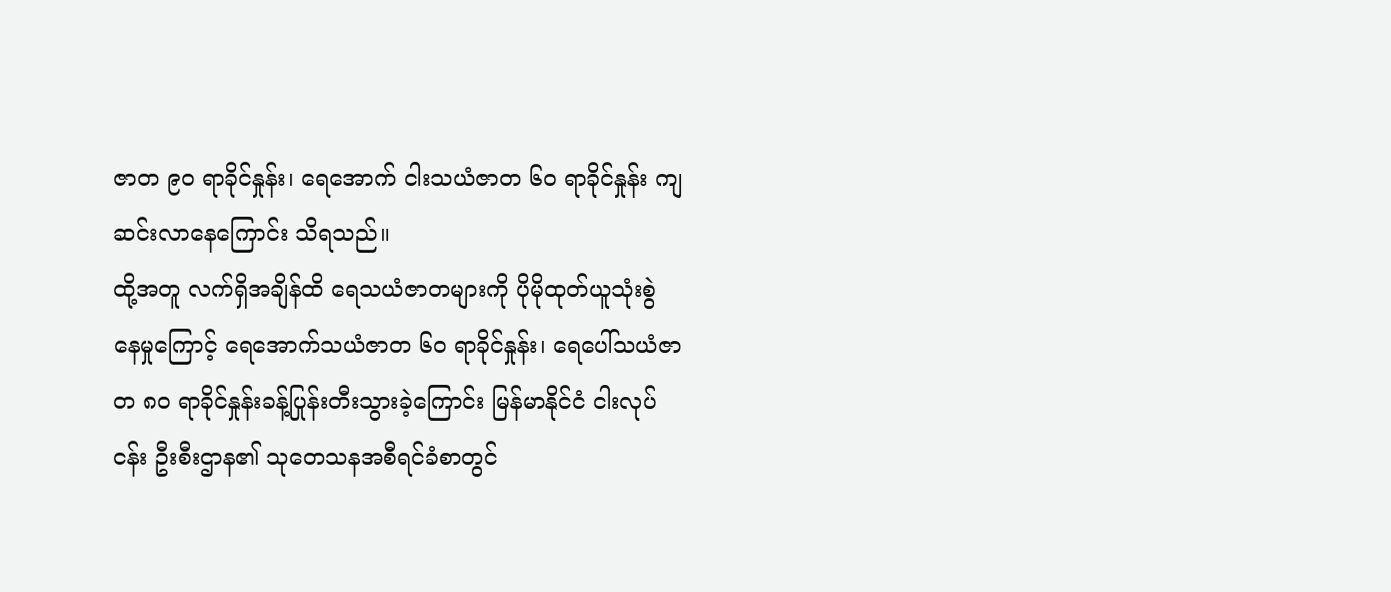ဇာတ ၉၀ ရာခိုင်နှုန်း၊ ရေအောက် ငါးသယံဇာတ ၆၀ ရာခိုင်နှုန်း ကျဆင်းလာနေကြောင်း သိရသည်။
ထို့အတူ လက်ရှိအချိန်ထိ ရေသယံဇာတများကို ပိုမိုထုတ်ယူသုံးစွဲနေမှုကြောင့် ရေအောက်သယံဇာတ ၆၀ ရာခိုင်နှုန်း၊ ရေပေါ်သယံဇာတ ၈၀ ရာခိုင်နှုန်းခန့်ပြုန်းတီးသွားခဲ့ကြောင်း မြန်မာနိုင်ငံ ငါးလုပ်ငန်း ဦးစီးဌာန၏ သုတေသနအစီရင်ခံစာတွင်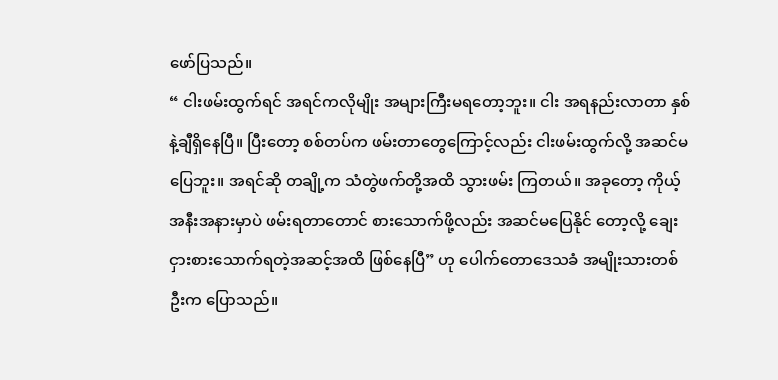ဖော်ပြသည်။
“ ငါးဖမ်းထွက်ရင် အရင်ကလိုမျိုး အများကြီးမရတော့ဘူး။ ငါး အရနည်းလာတာ နှစ်နဲ့ချီရှိနေပြီ။ ပြီးတော့ စစ်တပ်က ဖမ်းတာတွေကြောင့်လည်း ငါးဖမ်းထွက်လို့ အဆင်မပြေဘူး။ အရင်ဆို တချို့က သံတွဲဖက်တို့အထိ သွားဖမ်း ကြတယ်။ အခုတော့ ကိုယ့်အနီးအနားမှာပဲ ဖမ်းရတာတောင် စားသောက်ဖို့လည်း အဆင်မပြေနိုင် တော့လို့ ချေးငှားစားသောက်ရတဲ့အဆင့်အထိ ဖြစ်နေပြီ” ဟု ပေါက်တောဒေသခံ အမျိုးသားတစ်ဦးက ပြောသည်။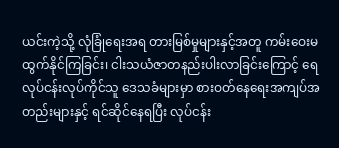ယင်းကဲ့သို့ လုံခြုံရေးအရ တားမြစ်မှုများနှင့်အတူ ကမ်းဝေးမထွက်နိုင်ကြခြင်း၊ ငါးသယံဇာတနည်းပါးလာခြင်းကြောင့် ရေလုပ်ငန်းလုပ်ကိုင်သူ ဒေသခံများမှာ စားဝတ်နေရေးအကျပ်အတည်းများနှင့် ရင်ဆိုင်နေရပြီး လုပ်ငန်း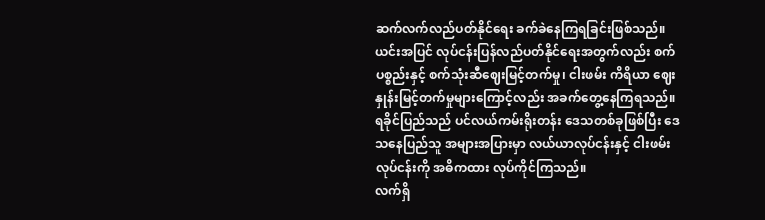ဆက်လက်လည်ပတ်နိုင်ရေး ခက်ခဲနေကြရခြင်းဖြစ်သည်။
ယင်းအပြင် လုပ်ငန်းပြန်လည်ပတ်နိုင်ရေးအတွက်လည်း စက်ပစ္စည်းနှင့် စက်သုံးဆီဈေးမြင့်တက်မှု၊ ငါးဖမ်း ကိရိယာ ဈေးနှုန်းမြင့်တက်မှုများကြောင့်လည်း အခက်တွေ့နေကြရသည်။
ရခိုင်ပြည်သည် ပင်လယ်ကမ်းရိုးတန်း ဒေသတစ်ခုဖြစ်ပြီး ဒေသနေပြည်သူ အများအပြားမှာ လယ်ယာလုပ်ငန်းနှင့် ငါးဖမ်းလုပ်ငန်းကို အဓိကထား လုပ်ကိုင်ကြသည်။
လက်ရှိ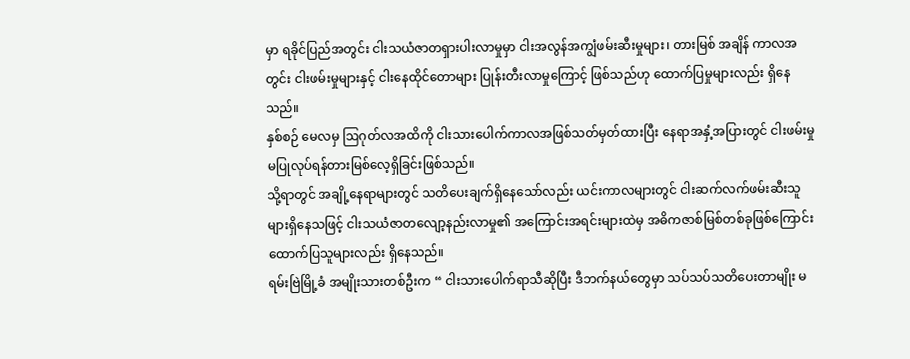မှာ ရခိုင်ပြည်အတွင်း ငါးသယံဇာတရှားပါးလာမှုမှာ ငါးအလွန်အကျွံဖမ်းဆီးမှုများ၊ တားမြစ် အချိန် ကာလအတွင်း ငါးဖမ်းမှုများနှင့် ငါးနေထိုင်တောများ ပြုန်းတီးလာမှုကြောင့် ဖြစ်သည်ဟု ထောက်ပြမှုများလည်း ရှိနေသည်။
နှစ်စဉ် မေလမှ ဩဂုတ်လအထိကို ငါးသားပေါက်ကာလအဖြစ်သတ်မှတ်ထားပြီး နေရာအနှံ့အပြားတွင် ငါးဖမ်းမှုမပြုလုပ်ရန်တားမြစ်လေ့ရှိခြင်းဖြစ်သည်။
သို့ရာတွင် အချို့နေရာများတွင် သတိပေးချက်ရှိနေသော်လည်း ယင်းကာလများတွင် ငါးဆက်လက်ဖမ်းဆီးသူ များရှိနေသဖြင့် ငါးသယံဇာတလျော့နည်းလာမှု၏ အကြောင်းအရင်းများထဲမှ အဓိကဇာစ်မြစ်တစ်ခုဖြစ်ကြောင်း ထောက်ပြသူများလည်း ရှိနေသည်။
ရမ်းဗြဲမြို့ခံ အမျိုးသားတစ်ဦးက “ ငါးသားပေါက်ရာသီဆိုပြီး ဒီဘက်နယ်တွေမှာ သပ်သပ်သတိပေးတာမျိုး မ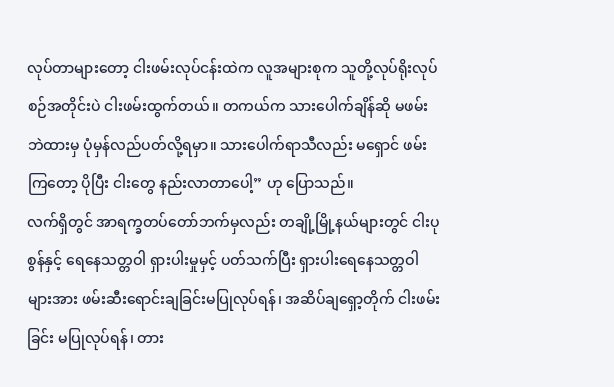လုပ်တာများတော့ ငါးဖမ်းလုပ်ငန်းထဲက လူအများစုက သူတို့လုပ်ရိုးလုပ်စဉ်အတိုင်းပဲ ငါးဖမ်းထွက်တယ်။ တကယ်က သားပေါက်ချိန်ဆို မဖမ်းဘဲထားမှ ပုံမှန်လည်ပတ်လို့ရမှာ။ သားပေါက်ရာသီလည်း မရှောင် ဖမ်းကြတော့ ပိုပြီး ငါးတွေ နည်းလာတာပေါ့” ဟု ပြောသည်။
လက်ရှိတွင် အာရက္ခတပ်တော်ဘက်မှလည်း တချို့မြို့နယ်များတွင် ငါးပုစွန်နှင့် ရေနေသတ္တဝါ ရှားပါးမှုမှင့် ပတ်သက်ပြီး ရှားပါးရေနေသတ္တဝါများအား ဖမ်းဆီးရောင်းချခြင်းမပြုလုပ်ရန်၊ အဆိပ်ချရှော့တိုက် ငါးဖမ်းခြင်း မပြုလုပ်ရန်၊ တား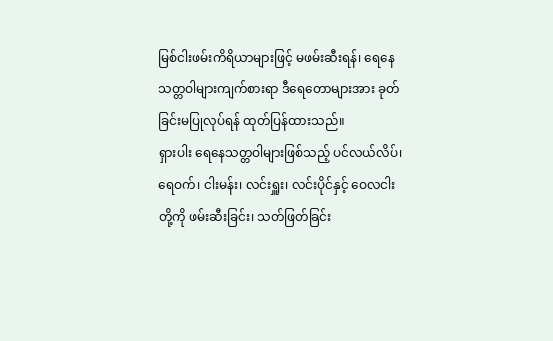မြစ်ငါးဖမ်းကိရိယာများဖြင့် မဖမ်းဆီးရန်၊ ရေနေသတ္တဝါများကျက်စားရာ ဒီရေတောများအား ခုတ်ခြင်းမပြုလုပ်ရန် ထုတ်ပြန်ထားသည်။
ရှားပါး ရေနေသတ္တဝါများဖြစ်သည့် ပင်လယ်လိပ်၊ ရေဝက်၊ ငါးမန်း၊ လင်းရှူး၊ လင်းပိုင်နှင့် ဝေလငါး တို့ကို ဖမ်းဆီးခြင်း၊ သတ်ဖြတ်ခြင်း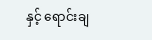နှင့် ရောင်းချ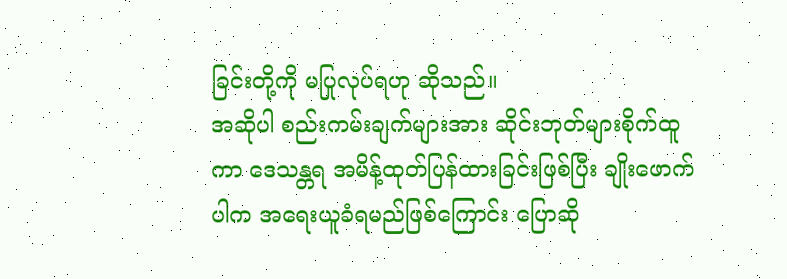ခြင်းတို့ကို မပြုလုပ်ရဟု ဆိုသည်။
အဆိုပါ စည်းကမ်းချက်များအား ဆိုင်းဘုတ်များစိုက်ထူကာ ဒေသန္တရ အမိန့်ထုတ်ပြန်ထားခြင်းဖြစ်ပြီး ချိုးဖောက်ပါက အရေးယူခံရမည်ဖြစ်ကြောင်း ပြောဆို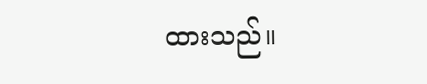ထားသည်။